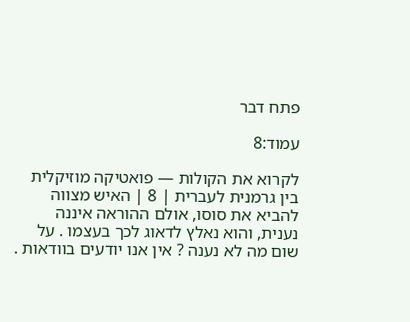פתח דבר

עמוד:8

לקרוא את הקולות — פואטיקה מוזיקלית בין גרמנית לעברית | 8 | האיש מצווה להביא את סוסו, אולם ההוראה איננה נענית, והוא נאלץ לדאוג לכך בעצמו . על שום מה לא נענה ? אין אנו יודעים בוודאות .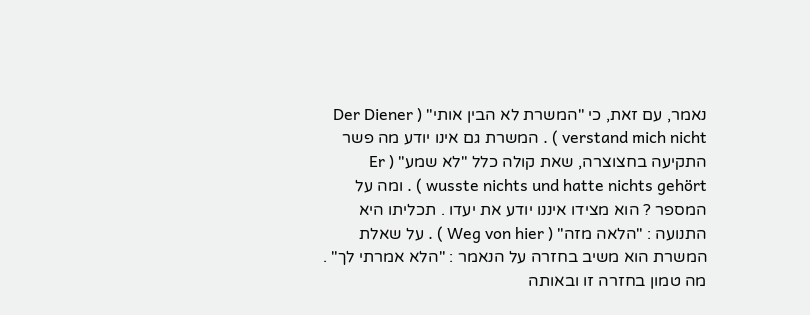נאמר, עם זאת, כי "המשרת לא הבין אותי" ( Der Diener verstand mich nicht ) . המשרת גם אינו יודע מה פשר התקיעה בחצוצרה, שאת קולה כלל "לא שמע" ( Er wusste nichts und hatte nichts gehört ) . ומה על המספר ? הוא מצידו איננו יודע את יעדו . תכליתו היא התנועה : "הלאה מזה" ( Weg von hier ) . על שאלת המשרת הוא משיב בחזרה על הנאמר : "הלא אמרתי לך" . מה טמון בחזרה זו ובאותה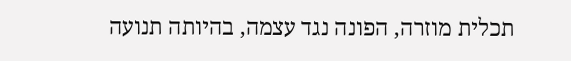תכלית מוזרה, הפונה נגד עצמה, בהיותה תנועה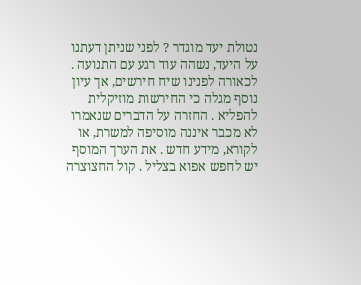נטולת יעד מוגדר ? לפני שניתן דעתנו על היעד, נשהה עוד רגע עם התנועה . לכאורה לפנינו שיח חירשים, אך עיון נוסף מגלה כי החירשות מוזיקלית להפליא . החזרה על הדברים שנאמרו לא מכבר איננה מוסיפה למשרת, או לקורא, מידע חדש . את הערך המוסף יש לחפש אפוא בצליל . קול החצוצרה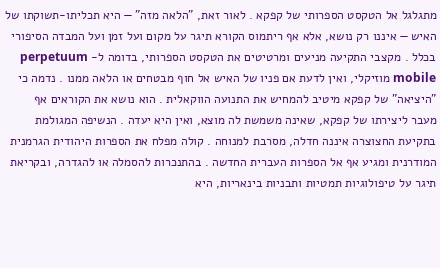מתגלגל אל הטקסט הספרותי של קפקא . לאור זאת, "הלאה מזה" — היא תכליתו-תשוקתו של האיש — איננו רק נושא, אלא אף ריתמוס הקורא תיגר על מקום ועל זמן ועל המבדה הסיפורי בכלל . מקצבי התקיעה מניעים ומרטיטים את הטקסט הספרותי, בדומה ל- perpetuum mobile מוזיקלי, ואין לדעת אם פניו של האיש אל חוף מבטחים או הלאה ממנו . נדמה כי "היציאה" של קפקא מיטיב להמחיש את התנועה הווקאלית . הוא נושא את הקוראים אף מעבר ליצירתו של קפקא, שאינה משמשת לה מוצא, ואין היא יעדה . הנשיפה המגולמת בתקיעת החצוצרה איננה חדלה, מסרבת למנוחה . קולה מפלח את הספרות היהודית הגרמנית המודרנית ומגיע אף אל הספרות העברית החדשה . בהתנכרות להסמלה או להגדרה, ובקריאת תיגר על טיפולוגיות תמטיות ותבניות בינאריות, היא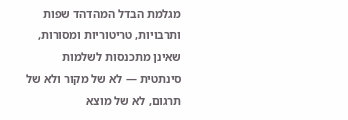מגלמת הבדל המהדהד שפות ותרבויות, טריטוריות ומסורות, שאינן מתכנסות לשלמות סינתטית — לא של מקור ולא של תרגום, לא של מוצא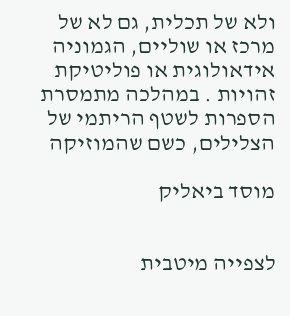ולא של תכלית, גם לא של מרכז או שוליים, הגמוניה אידאולוגית או פוליטיקת זהויות . במהלכה מתמסרת הספרות לשטף הריתמי של הצלילים, כשם שהמוזיקה

מוסד ביאליק


לצפייה מיטבית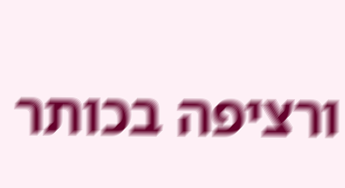ורציפה בכותר